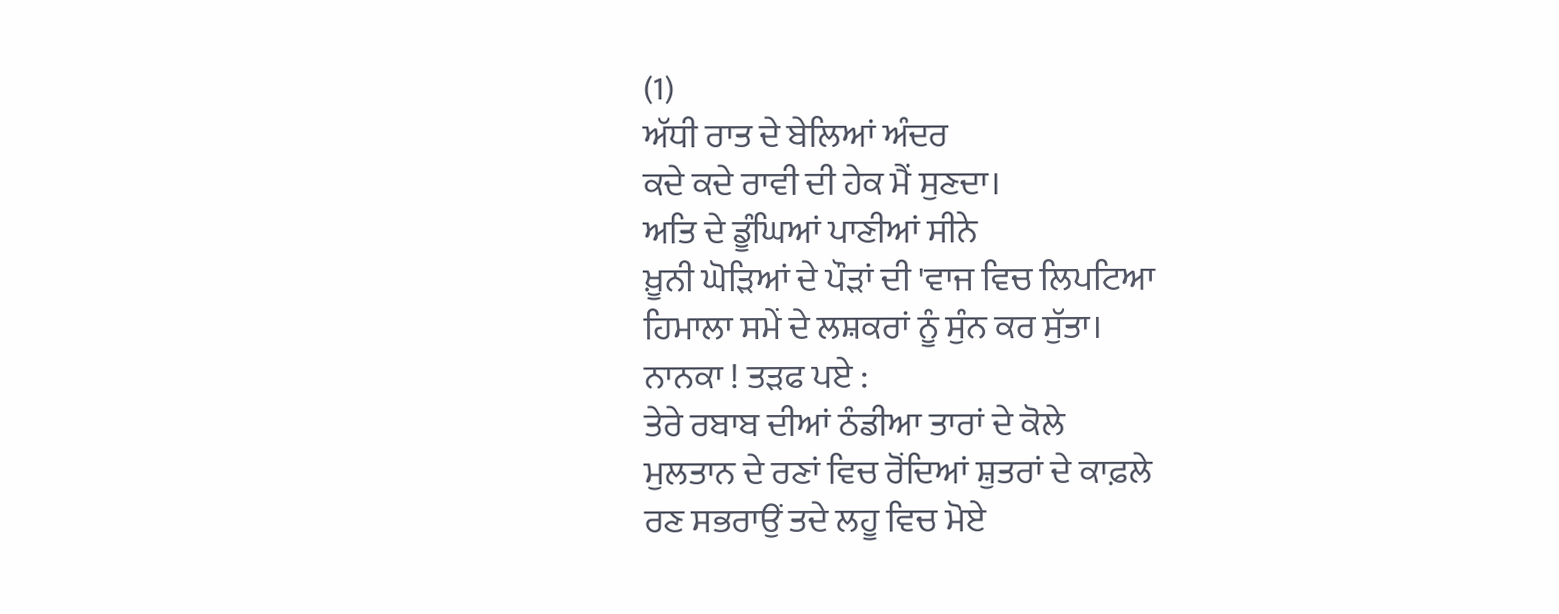(1)
ਅੱਧੀ ਰਾਤ ਦੇ ਬੇਲਿਆਂ ਅੰਦਰ
ਕਦੇ ਕਦੇ ਰਾਵੀ ਦੀ ਹੇਕ ਮੈਂ ਸੁਣਦਾ।
ਅਤਿ ਦੇ ਡੂੰਘਿਆਂ ਪਾਣੀਆਂ ਸੀਨੇ
ਖ਼ੂਨੀ ਘੋੜਿਆਂ ਦੇ ਪੌੜਾਂ ਦੀ 'ਵਾਜ ਵਿਚ ਲਿਪਟਿਆ
ਹਿਮਾਲਾ ਸਮੇਂ ਦੇ ਲਸ਼ਕਰਾਂ ਨੂੰ ਸੁੰਨ ਕਰ ਸੁੱਤਾ।
ਨਾਨਕਾ ! ਤੜਫ ਪਏ :
ਤੇਰੇ ਰਬਾਬ ਦੀਆਂ ਠੰਡੀਆ ਤਾਰਾਂ ਦੇ ਕੋਲੇ
ਮੁਲਤਾਨ ਦੇ ਰਣਾਂ ਵਿਚ ਰੋਂਦਿਆਂ ਸ਼ੁਤਰਾਂ ਦੇ ਕਾਫ਼ਲੇ
ਰਣ ਸਭਰਾਉਂ ਤਦੇ ਲਹੂ ਵਿਚ ਮੋਏ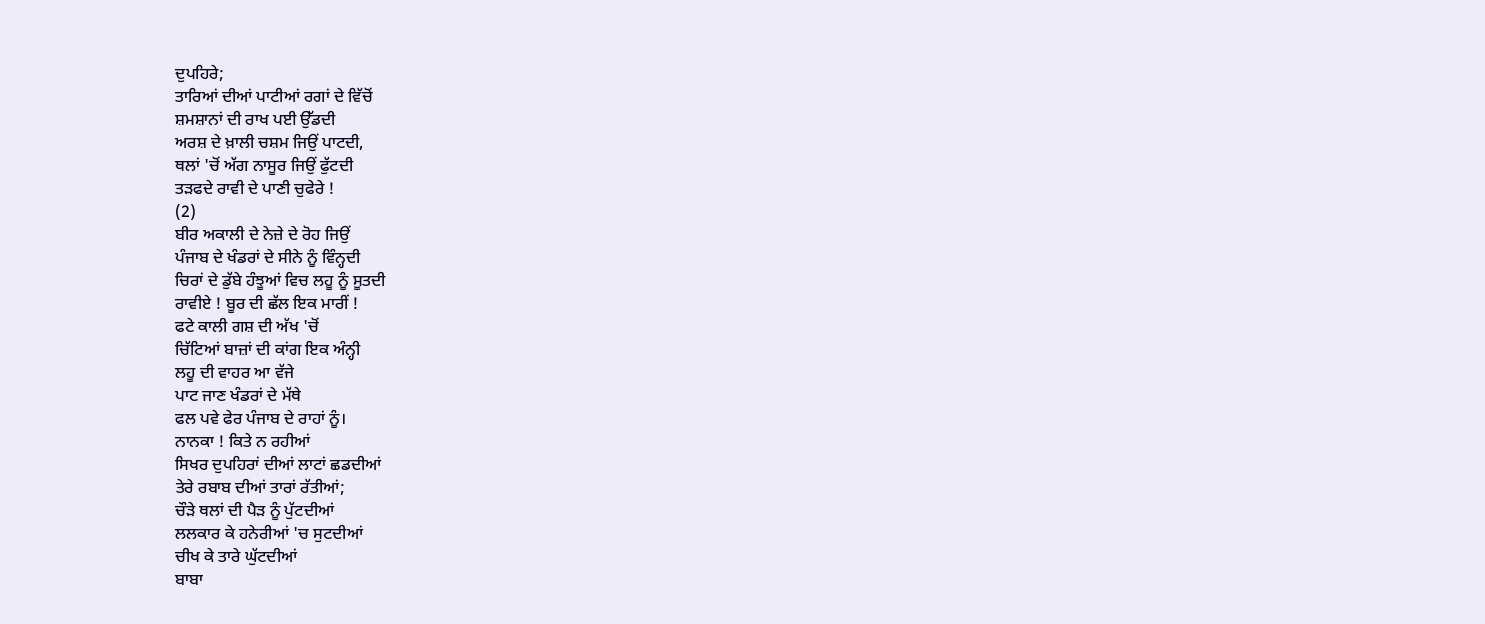ਦੁਪਹਿਰੇ;
ਤਾਰਿਆਂ ਦੀਆਂ ਪਾਟੀਆਂ ਰਗਾਂ ਦੇ ਵਿੱਚੋਂ
ਸ਼ਮਸ਼ਾਨਾਂ ਦੀ ਰਾਖ ਪਈ ਉੱਡਦੀ
ਅਰਸ਼ ਦੇ ਖ਼ਾਲੀ ਚਸ਼ਮ ਜਿਉਂ ਪਾਟਦੀ,
ਥਲਾਂ 'ਚੋਂ ਅੱਗ ਨਾਸੂਰ ਜਿਉਂ ਫੁੱਟਦੀ
ਤੜਫਦੇ ਰਾਵੀ ਦੇ ਪਾਣੀ ਚੁਫੇਰੇ !
(2)
ਬੀਰ ਅਕਾਲੀ ਦੇ ਨੇਜ਼ੇ ਦੇ ਰੋਹ ਜਿਉਂ
ਪੰਜਾਬ ਦੇ ਖੰਡਰਾਂ ਦੇ ਸੀਨੇ ਨੂੰ ਵਿੰਨ੍ਹਦੀ
ਚਿਰਾਂ ਦੇ ਡੁੱਬੇ ਹੰਝੂਆਂ ਵਿਚ ਲਹੂ ਨੂੰ ਸੂਤਦੀ
ਰਾਵੀਏ ! ਬੂਰ ਦੀ ਛੱਲ ਇਕ ਮਾਰੀਂ !
ਫਟੇ ਕਾਲੀ ਗਸ਼ ਦੀ ਅੱਖ 'ਚੋਂ
ਚਿੱਟਿਆਂ ਬਾਜ਼ਾਂ ਦੀ ਕਾਂਗ ਇਕ ਅੰਨ੍ਹੀ
ਲਹੂ ਦੀ ਵਾਹਰ ਆ ਵੱਜੇ
ਪਾਟ ਜਾਣ ਖੰਡਰਾਂ ਦੇ ਮੱਥੇ
ਫਲ ਪਵੇ ਫੇਰ ਪੰਜਾਬ ਦੇ ਰਾਹਾਂ ਨੂੰ।
ਨਾਨਕਾ ! ਕਿਤੇ ਨ ਰਹੀਆਂ
ਸਿਖਰ ਦੁਪਹਿਰਾਂ ਦੀਆਂ ਲਾਟਾਂ ਛਡਦੀਆਂ
ਤੇਰੇ ਰਬਾਬ ਦੀਆਂ ਤਾਰਾਂ ਰੱਤੀਆਂ;
ਚੌੜੇ ਥਲਾਂ ਦੀ ਪੈੜ ਨੂੰ ਪੁੱਟਦੀਆਂ
ਲਲਕਾਰ ਕੇ ਹਨੇਰੀਆਂ 'ਚ ਸੁਟਦੀਆਂ
ਚੀਖ ਕੇ ਤਾਰੇ ਘੁੱਟਦੀਆਂ
ਬਾਬਾ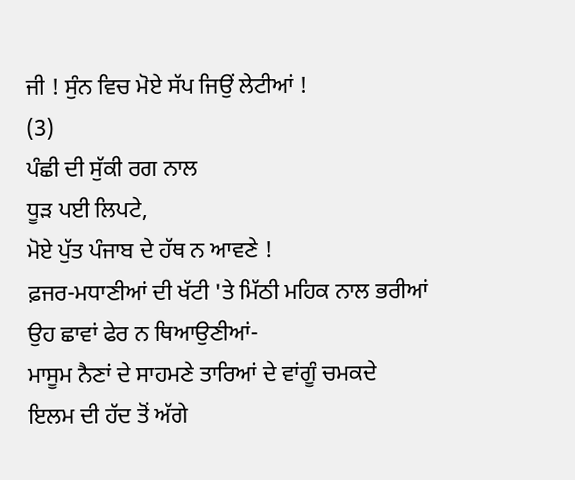ਜੀ ! ਸੁੰਨ ਵਿਚ ਮੋਏ ਸੱਪ ਜਿਉਂ ਲੇਟੀਆਂ !
(3)
ਪੰਛੀ ਦੀ ਸੁੱਕੀ ਰਗ ਨਾਲ
ਧੂੜ ਪਈ ਲਿਪਟੇ,
ਮੋਏ ਪੁੱਤ ਪੰਜਾਬ ਦੇ ਹੱਥ ਨ ਆਵਣੇ !
ਫ਼ਜਰ-ਮਧਾਣੀਆਂ ਦੀ ਖੱਟੀ 'ਤੇ ਮਿੱਠੀ ਮਹਿਕ ਨਾਲ ਭਰੀਆਂ
ਉਹ ਛਾਵਾਂ ਫੇਰ ਨ ਥਿਆਉਣੀਆਂ-
ਮਾਸੂਮ ਨੈਣਾਂ ਦੇ ਸਾਹਮਣੇ ਤਾਰਿਆਂ ਦੇ ਵਾਂਗੂੰ ਚਮਕਦੇ
ਇਲਮ ਦੀ ਹੱਦ ਤੋਂ ਅੱਗੇ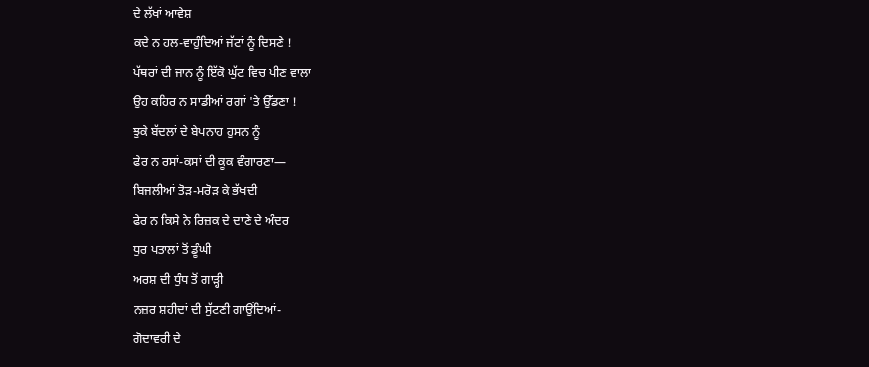ਦੇ ਲੱਖਾਂ ਆਵੇਸ਼
ਕਦੇ ਨ ਹਲ-ਵਾਹੁੰਦਿਆਂ ਜੱਟਾਂ ਨੂੰ ਦਿਸਣੇ !
ਪੱਥਰਾਂ ਦੀ ਜਾਨ ਨੂੰ ਇੱਕੋ ਘੁੱਟ ਵਿਚ ਪੀਣ ਵਾਲਾ
ਉਹ ਕਹਿਰ ਨ ਸਾਡੀਆਂ ਰਗਾਂ 'ਤੇ ਉੱਡਣਾ !
ਝੁਕੇ ਬੱਦਲਾਂ ਦੇ ਬੇਪਨਾਹ ਹੁਸਨ ਨੂੰ
ਫੇਰ ਨ ਰਸਾਂ-ਕਸਾਂ ਦੀ ਕੂਕ ਵੰਗਾਰਣਾ—
ਬਿਜਲੀਆਂ ਤੋੜ-ਮਰੋੜ ਕੇ ਭੱਖਦੀ
ਫੇਰ ਨ ਕਿਸੇ ਨੇ ਰਿਜ਼ਕ ਦੇ ਦਾਣੇ ਦੇ ਅੰਦਰ
ਧੁਰ ਪਤਾਲਾਂ ਤੋਂ ਡੂੰਘੀ
ਅਰਸ਼ ਦੀ ਧੁੰਧ ਤੋਂ ਗਾੜ੍ਹੀ
ਨਜ਼ਰ ਸ਼ਹੀਦਾਂ ਦੀ ਸੁੱਟਣੀ ਗਾਉਂਦਿਆਂ-
ਗੋਦਾਵਰੀ ਦੇ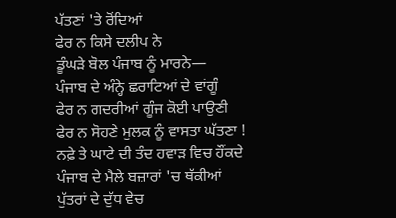ਪੱਤਣਾਂ 'ਤੇ ਰੋਂਦਿਆਂ
ਫੇਰ ਨ ਕਿਸੇ ਦਲੀਪ ਨੇ
ਡੂੰਘੜੇ ਬੋਲ ਪੰਜਾਬ ਨੂੰ ਮਾਰਨੇ—
ਪੰਜਾਬ ਦੇ ਅੰਨ੍ਹੇ ਛਰਾਟਿਆਂ ਦੇ ਵਾਂਗੂੰ
ਫੇਰ ਨ ਗਦਰੀਆਂ ਗੂੰਜ ਕੋਈ ਪਾਉਣੀ
ਫੇਰ ਨ ਸੋਹਣੇ ਮੁਲਕ ਨੂੰ ਵਾਸਤਾ ਘੱਤਣਾ !
ਨਫ਼ੇ ਤੇ ਘਾਟੇ ਦੀ ਤੰਦ ਹਵਾੜ ਵਿਚ ਹੌਂਕਦੇ
ਪੰਜਾਬ ਦੇ ਮੈਲੇ ਬਜ਼ਾਰਾਂ 'ਚ ਥੱਕੀਆਂ
ਪੁੱਤਰਾਂ ਦੇ ਦੁੱਧ ਵੇਚ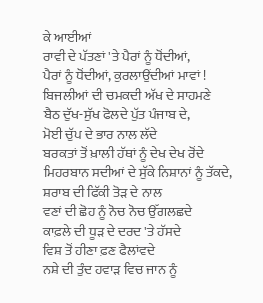ਕੇ ਆਈਆਂ
ਰਾਵੀ ਦੇ ਪੱਤਣਾਂ 'ਤੇ ਪੈਰਾਂ ਨੂੰ ਧੋਂਦੀਆਂ,
ਪੈਰਾਂ ਨੂੰ ਧੋਂਦੀਆਂ, ਕੁਰਲਾਉਂਦੀਆਂ ਮਾਵਾਂ !
ਬਿਜਲੀਆਂ ਦੀ ਚਮਕਦੀ ਅੱਖ ਦੇ ਸਾਹਮਣੇ
ਬੈਠ ਦੁੱਖ-ਸੁੱਖ ਫੋਲਦੇ ਪੁੱਤ ਪੰਜਾਬ ਦੇ,
ਮੋਈ ਚੁੱਪ ਦੇ ਭਾਰ ਨਾਲ ਲੱਦੇ
ਬਰਕਤਾਂ ਤੋਂ ਖ਼ਾਲੀ ਹੱਥਾਂ ਨੂੰ ਦੇਖ ਦੇਖ ਰੋਂਦੇ
ਮਿਹਰਬਾਨ ਸਦੀਆਂ ਦੇ ਸੁੱਕੇ ਨਿਸ਼ਾਨਾਂ ਨੂੰ ਤੱਕਦੇ,
ਸ਼ਰਾਬ ਦੀ ਫਿੱਕੀ ਤੋੜ ਦੇ ਨਾਲ
ਵਣਾਂ ਦੀ ਛੋਹ ਨੂੰ ਨੋਚ ਨੋਚ ਉੱਗਲਛਦੇ
ਕਾਫ਼ਲੇ ਦੀ ਧੂੜ ਦੇ ਦਰਦ 'ਤੇ ਹੱਸਦੇ
ਵਿਸ਼ ਤੋਂ ਹੀਣਾ ਫ਼ਣ ਫੈਲਾਂਵਦੇ
ਨਸ਼ੇ ਦੀ ਤੁੰਦ ਹਵਾੜ ਵਿਚ ਜਾਨ ਨੂੰ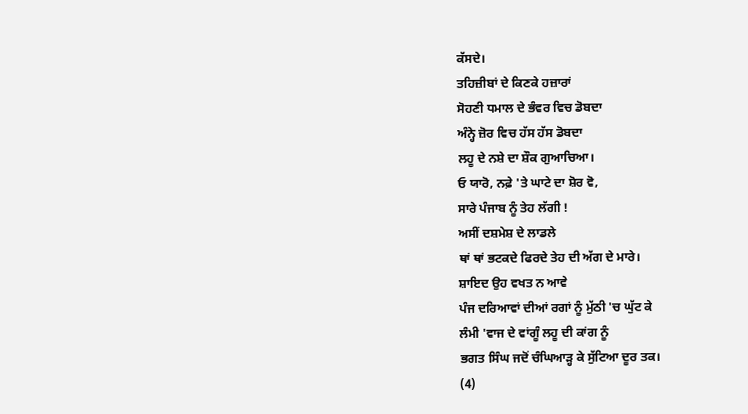ਕੱਸਦੇ।
ਤਹਿਜ਼ੀਬਾਂ ਦੇ ਕਿਣਕੇ ਹਜ਼ਾਰਾਂ
ਸੋਹਣੀ ਧਮਾਲ ਦੇ ਭੰਵਰ ਵਿਚ ਡੋਬਦਾ
ਅੰਨ੍ਹੇ ਜ਼ੋਰ ਵਿਚ ਹੱਸ ਹੱਸ ਡੋਬਦਾ
ਲਹੂ ਦੇ ਨਸ਼ੇ ਦਾ ਸ਼ੌਕ ਗੁਆਚਿਆ।
ਓ ਯਾਰੋ, ਨਫ਼ੇ 'ਤੇ ਘਾਟੇ ਦਾ ਸ਼ੋਰ ਵੋ,
ਸਾਰੇ ਪੰਜਾਬ ਨੂੰ ਤੇਹ ਲੱਗੀ !
ਅਸੀਂ ਦਸ਼ਮੇਸ਼ ਦੇ ਲਾਡਲੇ
ਥਾਂ ਥਾਂ ਭਟਕਦੇ ਫਿਰਦੇ ਤੇਹ ਦੀ ਅੱਗ ਦੇ ਮਾਰੇ।
ਸ਼ਾਇਦ ਉਹ ਵਖਤ ਨ ਆਵੇ
ਪੰਜ ਦਰਿਆਵਾਂ ਦੀਆਂ ਰਗਾਂ ਨੂੰ ਮੁੱਠੀ 'ਚ ਘੁੱਟ ਕੇ
ਲੰਮੀ 'ਵਾਜ ਦੇ ਵਾਂਗੂੰ ਲਹੂ ਦੀ ਕਾਂਗ ਨੂੰ
ਭਗਤ ਸਿੰਘ ਜਦੋਂ ਚੰਘਿਆੜ੍ਹ ਕੇ ਸੁੱਟਿਆ ਦੂਰ ਤਕ।
(4)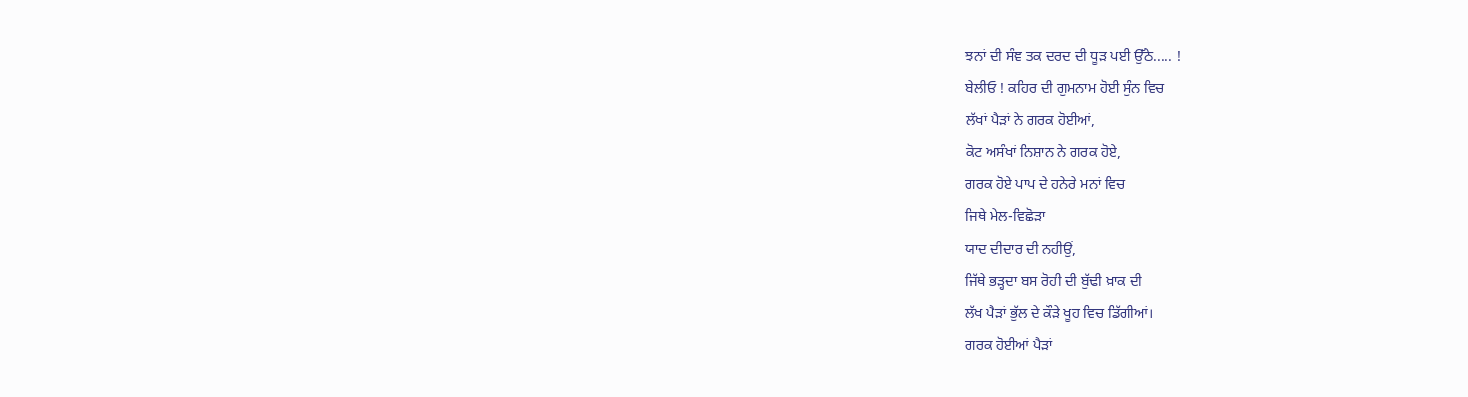ਝਨਾਂ ਦੀ ਸੰਞ ਤਕ ਦਰਦ ਦੀ ਧੂੜ ਪਈ ਉੱਠੇ..... !
ਬੇਲੀਓ ! ਕਹਿਰ ਦੀ ਗੁਮਨਾਮ ਹੋਈ ਸੁੰਨ ਵਿਚ
ਲੱਖਾਂ ਪੈੜਾਂ ਨੇ ਗਰਕ ਹੋਈਆਂ,
ਕੋਟ ਅਸੰਖਾਂ ਨਿਸ਼ਾਨ ਨੇ ਗਰਕ ਹੋਏ,
ਗਰਕ ਹੋਏ ਪਾਪ ਦੇ ਹਨੇਰੇ ਮਨਾਂ ਵਿਚ
ਜਿਥੇ ਮੇਲ-ਵਿਛੋੜਾ
ਯਾਦ ਦੀਦਾਰ ਦੀ ਨਹੀਉਂ,
ਜਿੱਥੇ ਭੜ੍ਹਦਾ ਬਸ ਰੋਹੀ ਦੀ ਬੁੱਢੀ ਖ਼ਾਕ ਦੀ
ਲੱਖ ਪੈੜਾਂ ਭੁੱਲ ਦੇ ਕੌੜੇ ਖੂਹ ਵਿਚ ਡਿੱਗੀਆਂ।
ਗਰਕ ਹੋਈਆਂ ਪੈੜਾਂ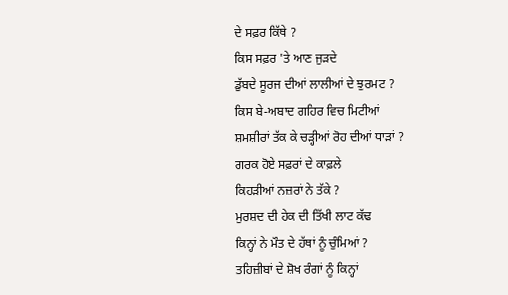ਦੇ ਸਫ਼ਰ ਕਿੱਥੇ ?
ਕਿਸ ਸਫ਼ਰ 'ਤੇ ਆਣ ਜੁੜਦੇ
ਡੁੱਬਦੇ ਸੂਰਜ ਦੀਆਂ ਲਾਲੀਆਂ ਦੇ ਝੁਰਮਟ ?
ਕਿਸ ਬੇ-ਅਬਾਦ ਗਹਿਰ ਵਿਚ ਮਿਟੀਆਂ
ਸ਼ਮਸ਼ੀਰਾਂ ਤੱਕ ਕੇ ਚੜ੍ਹੀਆਂ ਰੋਹ ਦੀਆਂ ਧਾੜਾਂ ?
ਗਰਕ ਹੋਏ ਸਫ਼ਰਾਂ ਦੇ ਕਾਫ਼ਲੇ
ਕਿਹੜੀਆਂ ਨਜ਼ਰਾਂ ਨੇ ਤੱਕੇ ?
ਮੁਰਸ਼ਦ ਦੀ ਹੇਕ ਦੀ ਤਿੱਖੀ ਲਾਟ ਕੱਢ
ਕਿਨ੍ਹਾਂ ਨੇ ਮੌਤ ਦੇ ਹੱਥਾਂ ਨੂੰ ਚੁੰਮਿਆਂ ?
ਤਹਿਜ਼ੀਬਾਂ ਦੇ ਸ਼ੋਖ ਰੰਗਾਂ ਨੂੰ ਕਿਨ੍ਹਾਂ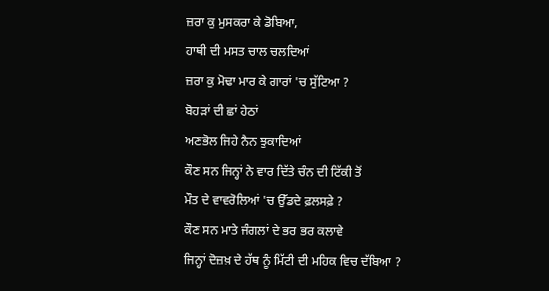ਜ਼ਰਾ ਕੁ ਮੁਸਕਰਾ ਕੇ ਡੋਬਿਆ,
ਹਾਥੀ ਦੀ ਮਸਤ ਚਾਲ ਚਲਦਿਆਂ
ਜ਼ਰਾ ਕੁ ਮੋਢਾ ਮਾਰ ਕੇ ਗਾਰਾਂ 'ਚ ਸੁੱਟਿਆ ?
ਬੋਹੜਾਂ ਦੀ ਛਾਂ ਹੇਠਾਂ
ਅਣਭੋਲ ਜਿਹੇ ਨੈਨ ਝੁਕਾਦਿਆਂ
ਕੌਣ ਸਨ ਜਿਨ੍ਹਾਂ ਨੇ ਵਾਰ ਦਿੱਤੇ ਚੰਨ ਦੀ ਟਿੱਕੀ ਤੋਂ
ਮੌਤ ਦੇ ਵਾਵਰੋਲਿਆਂ 'ਚ ਉੱਡਦੇ ਫ਼ਲਸਫ਼ੇ ?
ਕੌਣ ਸਨ ਮਾਤੇ ਜੰਗਲਾਂ ਦੇ ਭਰ ਭਰ ਕਲਾਵੇ
ਜਿਨ੍ਹਾਂ ਦੋਜ਼ਖ਼ ਦੇ ਹੱਥ ਨੂੰ ਮਿੱਟੀ ਦੀ ਮਹਿਕ ਵਿਚ ਦੱਬਿਆ ?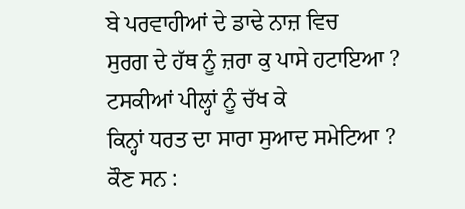ਬੇ ਪਰਵਾਹੀਆਂ ਦੇ ਡਾਢੇ ਨਾਜ਼ ਵਿਚ
ਸੁਰਗ ਦੇ ਹੱਥ ਨੂੰ ਜ਼ਰਾ ਕੁ ਪਾਸੇ ਹਟਾਇਆ ?
ਟਸਕੀਆਂ ਪੀਲ੍ਹਾਂ ਨੂੰ ਚੱਖ ਕੇ
ਕਿਨ੍ਹਾਂ ਧਰਤ ਦਾ ਸਾਰਾ ਸੁਆਦ ਸਮੇਟਿਆ ?
ਕੌਣ ਸਨ :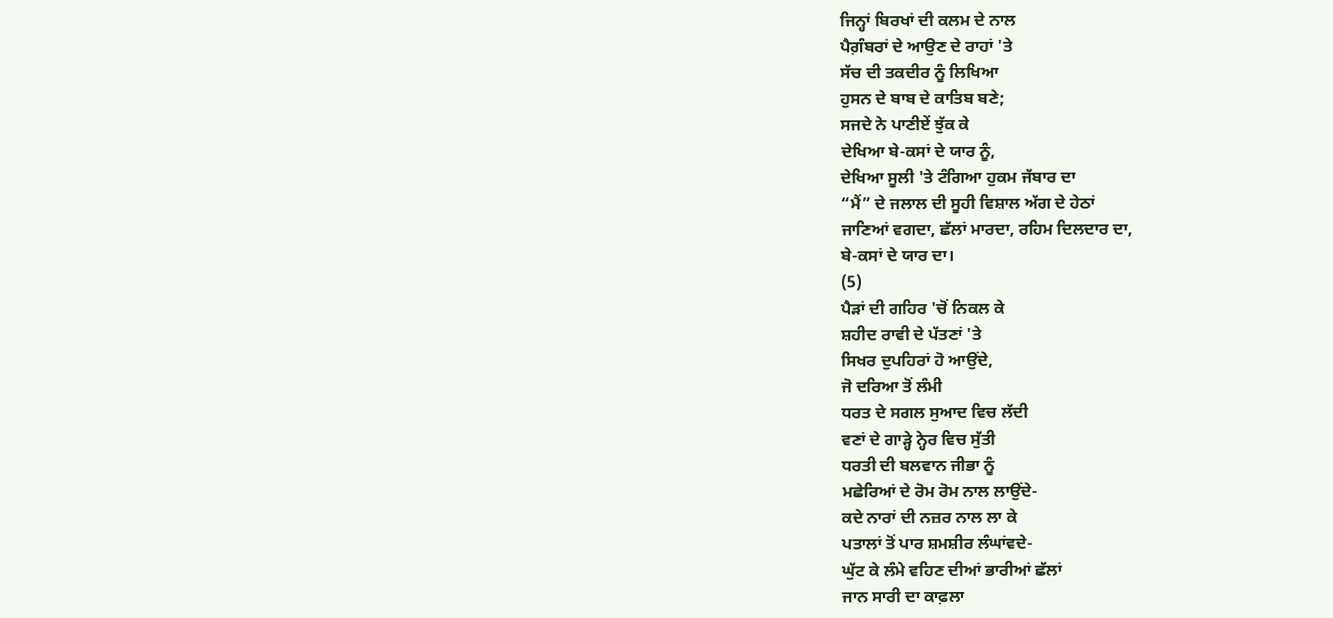ਜਿਨ੍ਹਾਂ ਬਿਰਖਾਂ ਦੀ ਕਲਮ ਦੇ ਨਾਲ
ਪੈਗ਼ੰਬਰਾਂ ਦੇ ਆਉਣ ਦੇ ਰਾਹਾਂ 'ਤੇ
ਸੱਚ ਦੀ ਤਕਦੀਰ ਨੂੰ ਲਿਖਿਆ
ਹੁਸਨ ਦੇ ਬਾਬ ਦੇ ਕਾਤਿਬ ਬਣੇ;
ਸਜਦੇ ਨੇ ਪਾਣੀਏਂ ਝੁੱਕ ਕੇ
ਦੇਖਿਆ ਬੇ-ਕਸਾਂ ਦੇ ਯਾਰ ਨੂੰ,
ਦੇਖਿਆ ਸੂਲੀ 'ਤੇ ਟੰਗਿਆ ਹੁਕਮ ਜੱਬਾਰ ਦਾ
“ਮੈਂ” ਦੇ ਜਲਾਲ ਦੀ ਸੂਹੀ ਵਿਸ਼ਾਲ ਅੱਗ ਦੇ ਹੇਠਾਂ
ਜਾਣਿਆਂ ਵਗਦਾ, ਛੱਲਾਂ ਮਾਰਦਾ, ਰਹਿਮ ਦਿਲਦਾਰ ਦਾ,
ਬੇ-ਕਸਾਂ ਦੇ ਯਾਰ ਦਾ।
(5)
ਪੈੜਾਂ ਦੀ ਗਹਿਰ 'ਚੋਂ ਨਿਕਲ ਕੇ
ਸ਼ਹੀਦ ਰਾਵੀ ਦੇ ਪੱਤਣਾਂ 'ਤੇ
ਸਿਖਰ ਦੁਪਹਿਰਾਂ ਹੋ ਆਉਂਦੇ,
ਜੋ ਦਰਿਆ ਤੋਂ ਲੰਮੀ
ਧਰਤ ਦੇ ਸਗਲ ਸੁਆਦ ਵਿਚ ਲੱਦੀ
ਵਣਾਂ ਦੇ ਗਾੜ੍ਹੇ ਨ੍ਹੇਰ ਵਿਚ ਸੁੱਤੀ
ਧਰਤੀ ਦੀ ਬਲਵਾਨ ਜੀਭਾ ਨੂੰ
ਮਛੇਰਿਆਂ ਦੇ ਰੋਮ ਰੋਮ ਨਾਲ ਲਾਉਂਦੇ-
ਕਦੇ ਨਾਰਾਂ ਦੀ ਨਜ਼ਰ ਨਾਲ ਲਾ ਕੇ
ਪਤਾਲਾਂ ਤੋਂ ਪਾਰ ਸ਼ਮਸ਼ੀਰ ਲੰਘਾਂਵਦੇ-
ਘੁੱਟ ਕੇ ਲੰਮੇ ਵਹਿਣ ਦੀਆਂ ਭਾਰੀਆਂ ਛੱਲਾਂ
ਜਾਨ ਸਾਰੀ ਦਾ ਕਾਫ਼ਲਾ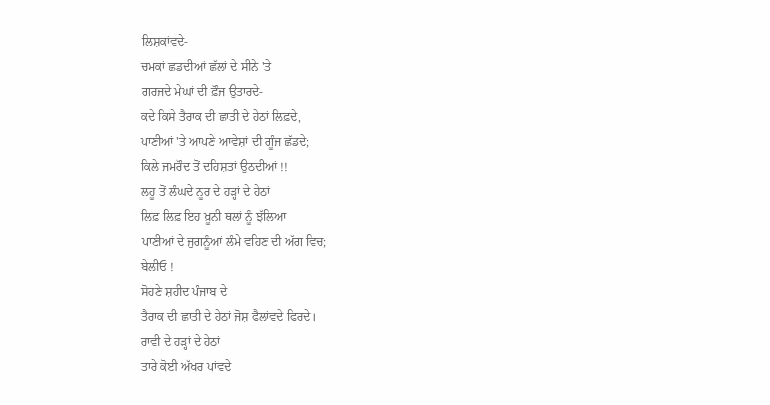ਲਿਸ਼ਕਾਂਵਦੇ-
ਚਮਕਾਂ ਛਡਦੀਆਂ ਛੱਲਾਂ ਦੇ ਸੀਨੇ 'ਤੇ
ਗਰਜਦੇ ਮੇਘਾਂ ਦੀ ਫ਼ੌਜ ਉਤਾਰਦੇ-
ਕਦੇ ਕਿਸੇ ਤੈਰਾਕ ਦੀ ਛਾਤੀ ਦੇ ਹੇਠਾਂ ਲਿਫ਼ਦੇ,
ਪਾਣੀਆਂ 'ਤੇ ਆਪਣੇ ਆਵੇਸ਼ਾਂ ਦੀ ਗੂੰਜ ਛੱਡਦੇ;
ਕਿਲੇ ਜਮਰੌਦ ਤੋਂ ਦਹਿਸ਼ਤਾਂ ਉਠਦੀਆਂ !!
ਲਹੂ ਤੋਂ ਲੰਘਦੇ ਨੂਰ ਦੇ ਹੜ੍ਹਾਂ ਦੇ ਹੇਠਾਂ
ਲਿਫ਼ ਲਿਫ਼ ਇਹ ਖ਼ੂਨੀ ਥਲਾਂ ਨੂੰ ਝੱਲਿਆ
ਪਾਣੀਆਂ ਦੇ ਜੁਗਨੂੰਆਂ ਲੰਮੇ ਵਹਿਣ ਦੀ ਅੱਗ ਵਿਚ;
ਬੇਲੀਓ !
ਸੋਹਣੇ ਸ਼ਹੀਦ ਪੰਜਾਬ ਦੇ
ਤੈਰਾਕ ਦੀ ਛਾਤੀ ਦੇ ਹੇਠਾਂ ਜੋਸ਼ ਫੈਲਾਂਵਦੇ ਫਿਰਦੇ।
ਰਾਵੀ ਦੇ ਹੜ੍ਹਾਂ ਦੇ ਹੇਠਾਂ
ਤਾਰੇ ਕੋਈ ਅੱਖਰ ਪਾਂਵਦੇ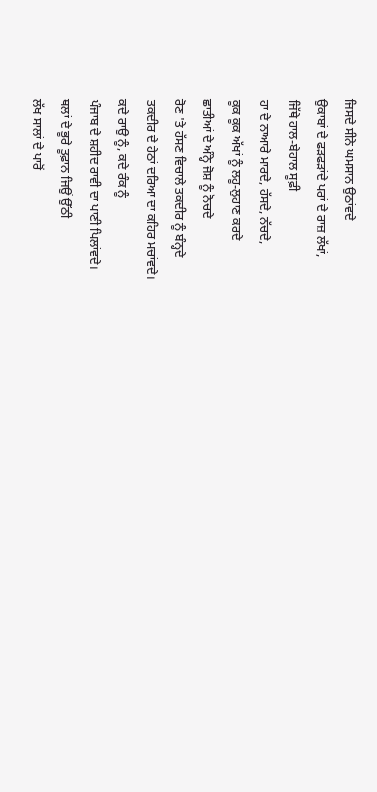ਜਿਸਦੇ ਸੀਨੇ ਘਮਸਾਨ ਉਠਾਂਵਦੇ
ਉਕਾਬਾਂ ਦੇ ਫੜਫੜਾਂਦੇ ਪਰਾਂ ਦੇ ਰਾਜ਼ ਲੱਖਾਂ,
ਜਿੱਥੇ ਹਾਲ-ਬੇਹਾਲ ਸੂਫ਼ੀ
ਹਾ ਦੇ ਨਾਆਰੇ ਮਾਰਦੇ, ਹੱਸਦੇ, ਨੱਚਦੇ,
ਕੂਕ ਕੂਕ ਅੱਖਾਂ ਨੂੰ ਲਹੂ-ਲੁਹਾਣ ਕਰਦੇ
ਛਾਤੀਆਂ ਦੇ ਅੰਨ੍ਹੇ ਜੋਸ਼ ਨੂੰ ਨੋਚਦੇ
ਰੋਣ 'ਤੇ ਹੱਸਣ ਵਿਚਾਲੇ ਤਕਦੀਰ ਨੂੰ ਬੰਨ੍ਹਦੇ
ਤਕਦੀਰ ਦੇ ਹੇਠਾਂ ਦਰਿਆ ਦਾ ਕਹਿਰ ਮਚਾਂਵਦੇ।
ਕਦੇ ਰਾਉ ਨੂੰ, ਕਦੇ ਰੰਕ ਨੂੰ
ਪੰਜਾਬ ਦੇ ਸ਼ਹੀਦ ਰਾਵੀ ਦਾ ਪਾਣੀ ਪਿਲਾਂਵਦੇ।
ਥਲਾਂ ਦੇ ਭੂਰੇ ਤੂਫ਼ਾਨ ਜਿਉਂ ਉੱਠੀ
ਲੱਖ ਸਾਲਾਂ ਦੇ ਪਾਰੋਂ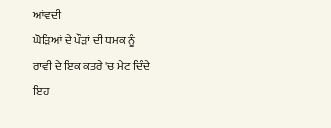ਆਂਵਦੀ
ਘੋੜਿਆਂ ਦੇ ਪੌੜਾਂ ਦੀ ਧਮਕ ਨੂੰ
ਰਾਵੀ ਦੇ ਇਕ ਕਤਰੇ 'ਚ ਮੇਟ ਦਿੰਦੇ
ਇਹ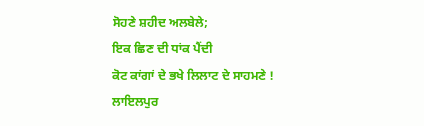ਸੋਹਣੇ ਸ਼ਹੀਦ ਅਲਬੇਲੇ;
ਇਕ ਛਿਣ ਦੀ ਧਾਂਕ ਪੈਂਦੀ
ਕੋਟ ਕਾਂਗਾਂ ਦੇ ਭਖੇ ਲਿਲਾਟ ਦੇ ਸਾਹਮਣੇ !
ਲਾਇਲਪੁਰ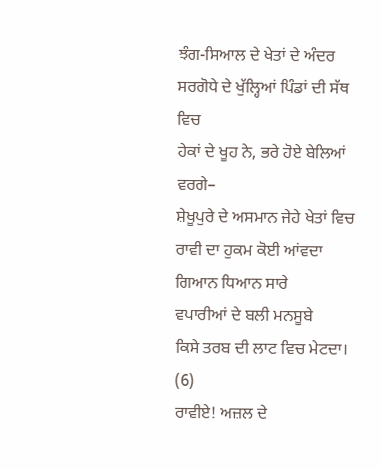ਝੰਗ-ਸਿਆਲ ਦੇ ਖੇਤਾਂ ਦੇ ਅੰਦਰ
ਸਰਗੋਧੇ ਦੇ ਖੁੱਲ੍ਹਿਆਂ ਪਿੰਡਾਂ ਦੀ ਸੱਥ ਵਿਚ
ਹੇਕਾਂ ਦੇ ਖੂਹ ਨੇ, ਭਰੇ ਹੋਏ ਬੇਲਿਆਂ ਵਰਗੇ–
ਸ਼ੇਖੂਪੁਰੇ ਦੇ ਅਸਮਾਨ ਜੇਹੇ ਖੇਤਾਂ ਵਿਚ
ਰਾਵੀ ਦਾ ਹੁਕਮ ਕੋਈ ਆਂਵਦਾ
ਗਿਆਨ ਧਿਆਨ ਸਾਰੇ
ਵਪਾਰੀਆਂ ਦੇ ਬਲੀ ਮਨਸੂਬੇ
ਕਿਸੇ ਤਰਬ ਦੀ ਲਾਟ ਵਿਚ ਮੇਟਦਾ।
(6)
ਰਾਵੀਏ! ਅਜ਼ਲ ਦੇ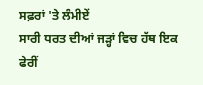ਸਫ਼ਰਾਂ 'ਤੇ ਲੰਮੀਏਂ
ਸਾਰੀ ਧਰਤ ਦੀਆਂ ਜੜ੍ਹਾਂ ਵਿਚ ਹੱਥ ਇਕ ਫੇਰੀਂ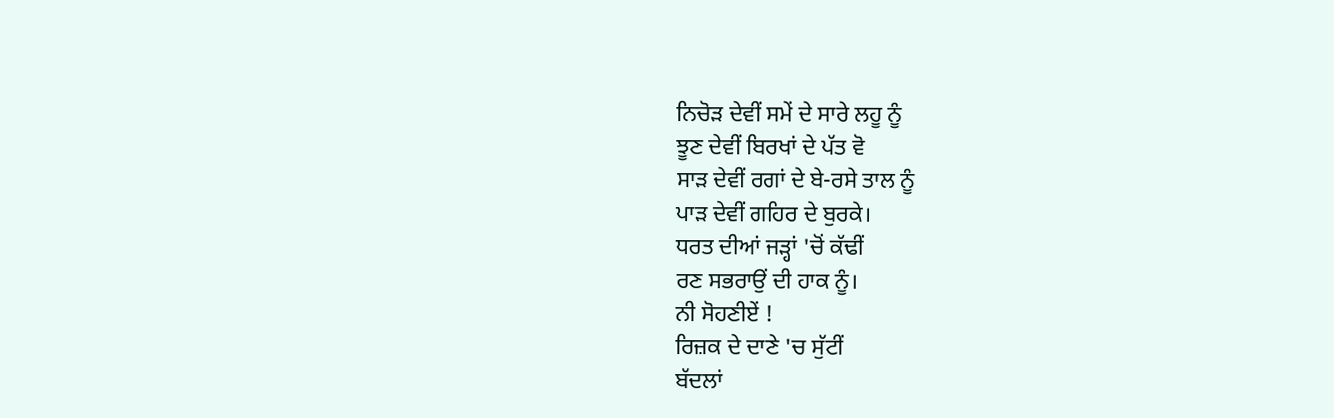ਨਿਚੋੜ ਦੇਵੀਂ ਸਮੇਂ ਦੇ ਸਾਰੇ ਲਹੂ ਨੂੰ
ਝੂਣ ਦੇਵੀਂ ਬਿਰਖਾਂ ਦੇ ਪੱਤ ਵੋ
ਸਾੜ ਦੇਵੀਂ ਰਗਾਂ ਦੇ ਬੇ-ਰਸੇ ਤਾਲ ਨੂੰ
ਪਾੜ ਦੇਵੀਂ ਗਹਿਰ ਦੇ ਬੁਰਕੇ।
ਧਰਤ ਦੀਆਂ ਜੜ੍ਹਾਂ 'ਚੋਂ ਕੱਢੀਂ
ਰਣ ਸਭਰਾਉਂ ਦੀ ਹਾਕ ਨੂੰ।
ਨੀ ਸੋਹਣੀਏਂ !
ਰਿਜ਼ਕ ਦੇ ਦਾਣੇ 'ਚ ਸੁੱਟੀਂ
ਬੱਦਲਾਂ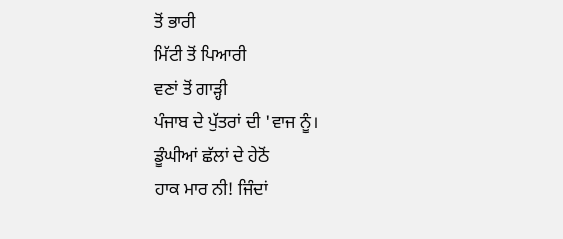ਤੋਂ ਭਾਰੀ
ਮਿੱਟੀ ਤੋਂ ਪਿਆਰੀ
ਵਣਾਂ ਤੋਂ ਗਾੜ੍ਹੀ
ਪੰਜਾਬ ਦੇ ਪੁੱਤਰਾਂ ਦੀ 'ਵਾਜ ਨੂੰ।
ਡੂੰਘੀਆਂ ਛੱਲਾਂ ਦੇ ਹੇਠੋਂ
ਹਾਕ ਮਾਰ ਨੀ! ਜਿੰਦਾਂ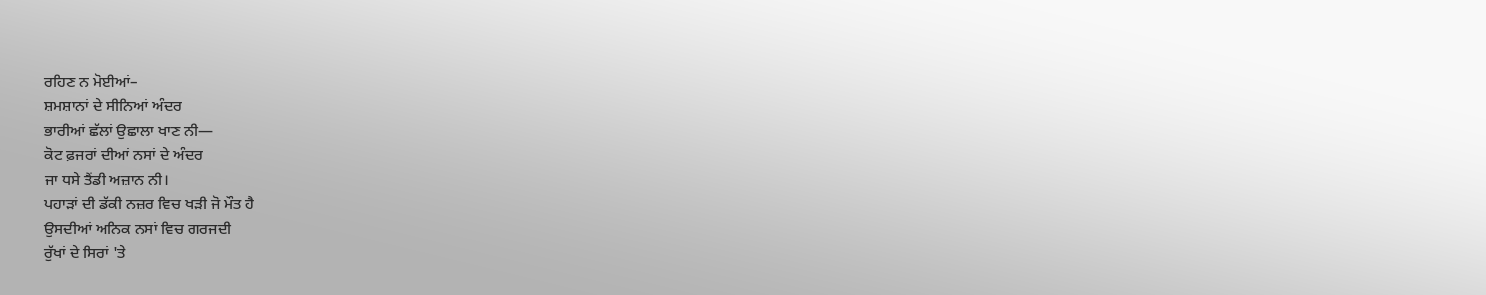ਰਹਿਣ ਨ ਮੋਈਆਂ–
ਸ਼ਮਸ਼ਾਨਾਂ ਦੇ ਸੀਨਿਆਂ ਅੰਦਰ
ਭਾਰੀਆਂ ਛੱਲਾਂ ਉਛਾਲਾ ਖਾਣ ਨੀ—
ਕੋਟ ਫ਼ਜਰਾਂ ਦੀਆਂ ਨਸਾਂ ਦੇ ਅੰਦਰ
ਜਾ ਧਸੇ ਤੈਂਡੀ ਅਜ਼ਾਨ ਨੀ।
ਪਹਾੜਾਂ ਦੀ ਡੱਕੀ ਨਜ਼ਰ ਵਿਚ ਖੜੀ ਜੋ ਮੌਤ ਹੈ
ਉਸਦੀਆਂ ਅਨਿਕ ਨਸਾਂ ਵਿਚ ਗਰਜਦੀ
ਰੁੱਖਾਂ ਦੇ ਸਿਰਾਂ 'ਤੇ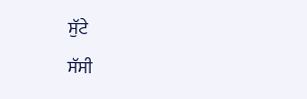ਸੁੱਟੇ
ਸੱਸੀ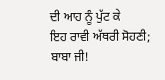ਦੀ ਆਹ ਨੂੰ ਪੁੱਟ ਕੇ
ਇਹ ਰਾਵੀ ਅੱਥਰੀ ਸੋਹਣੀ;
ਬਾਬਾ ਜੀ!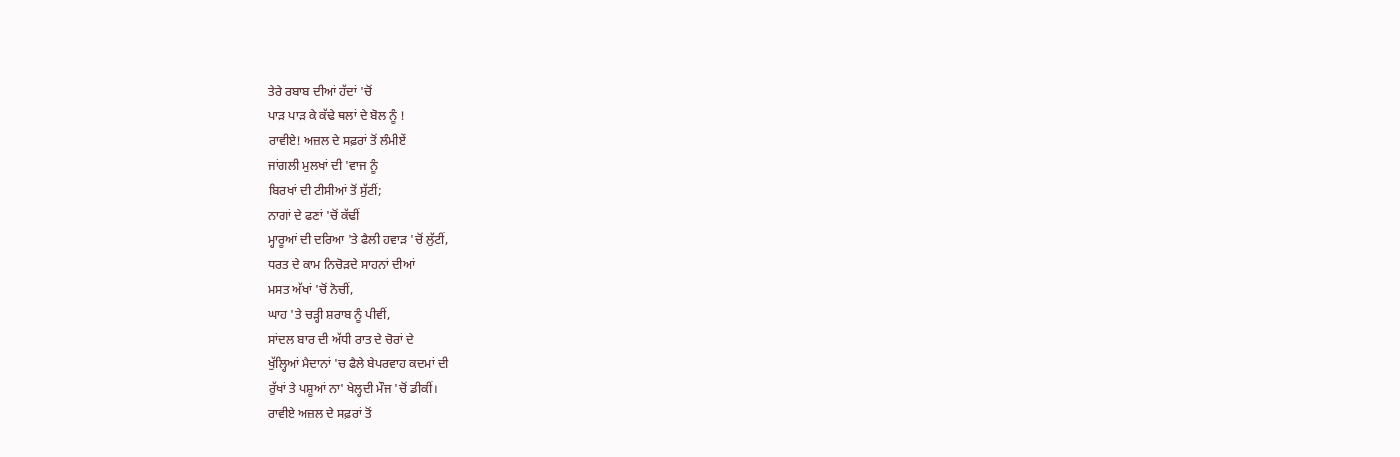ਤੇਰੇ ਰਬਾਬ ਦੀਆਂ ਹੱਦਾਂ 'ਚੋਂ
ਪਾੜ ਪਾੜ ਕੇ ਕੱਢੇ ਥਲਾਂ ਦੇ ਬੋਲ ਨੂੰ !
ਰਾਵੀਏ! ਅਜ਼ਲ ਦੇ ਸਫ਼ਰਾਂ ਤੋਂ ਲੰਮੀਏਂ
ਜਾਂਗਲੀ ਮੁਲਖਾਂ ਦੀ 'ਵਾਜ ਨੂੰ
ਬਿਰਖਾਂ ਦੀ ਟੀਸੀਆਂ ਤੋਂ ਸੁੱਟੀਂ;
ਨਾਗਾਂ ਦੇ ਫਣਾਂ 'ਚੋਂ ਕੱਢੀਂ
ਮ੍ਹਾਰੂਆਂ ਦੀ ਦਰਿਆ 'ਤੇ ਫੈਲੀ ਹਵਾੜ 'ਚੋਂ ਲੁੱਟੀਂ,
ਧਰਤ ਦੇ ਕਾਮ ਨਿਚੋੜਦੇ ਸਾਹਨਾਂ ਦੀਆਂ
ਮਸਤ ਅੱਖਾਂ 'ਚੋਂ ਨੋਚੀਂ,
ਘਾਹ 'ਤੇ ਚੜ੍ਹੀ ਸ਼ਰਾਬ ਨੂੰ ਪੀਵੀਂ,
ਸਾਂਦਲ ਬਾਰ ਦੀ ਅੱਧੀ ਰਾਤ ਦੇ ਚੋਰਾਂ ਦੇ
ਖੁੱਲ੍ਹਿਆਂ ਮੈਦਾਨਾਂ 'ਚ ਫੈਲੇ ਬੇਪਰਵਾਹ ਕਦਮਾਂ ਦੀ
ਰੁੱਖਾਂ ਤੇ ਪਸ਼ੂਆਂ ਨਾ' ਖੇਲ੍ਹਦੀ ਮੌਜ 'ਚੋਂ ਡੀਕੀਂ।
ਰਾਵੀਏ ਅਜ਼ਲ ਦੇ ਸਫ਼ਰਾਂ ਤੋਂ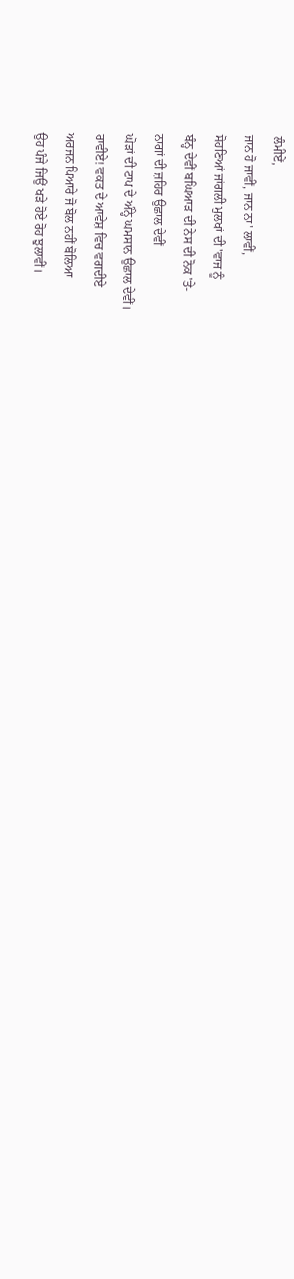ਲੰਮੀਏਂ,
ਜਾਨ ਹੋ ਜਾਵੀਂ, ਜਾਨ ਨਾ' ਲਾਵੀਂ,
ਸੋਹਣਿਆਂ ਜਾਂਗਲੀ ਮੁਲਖਾਂ ਦੀ 'ਵਾਜ ਨੂੰ
ਬੰਨ੍ਹ ਦੇਵੀਂ ਬਘਿਆੜ ਦੀ ਨੇਸ ਦੀ ਨੋਕ 'ਤੇ-
ਨਾਗਾਂ ਦੀ ਜ਼ਹਿਰ ਉਛਾਲ ਦੇਵੀਂ
ਘੋੜਾਂ ਦੀ ਟਾਪ ਦੇ ਅੰਨ੍ਹੇ ਘਮਸਾਨ ਉਛਾਲ ਦੇਵੀਂ।
ਰਾਵੀਏ! ਵਕਤ ਦੇ ਆਵੇਸ਼ ਵਿਚ ਵਗਦੀਏ
ਅਰਜਨ ਪਿਆਰੇ ਜੋ ਬੋਲ ਨਹੀਂ ਬੋਲਿਆ
ਉਹ ਪੰਜੇ ਜਿਉਂ ਖੜੇ ਹੋਏ ਰੋਹ ਝੁਲਾਵੀਂ।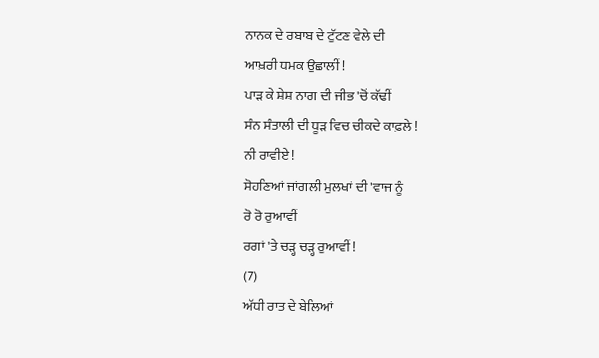ਨਾਨਕ ਦੇ ਰਬਾਬ ਦੇ ਟੁੱਟਣ ਵੇਲੇ ਦੀ
ਆਖ਼ਰੀ ਧਮਕ ਉਛਾਲੀਂ !
ਪਾੜ ਕੇ ਸ਼ੇਸ਼ ਨਾਗ ਦੀ ਜੀਭ 'ਚੋਂ ਕੱਢੀਂ
ਸੰਨ ਸੰਤਾਲੀ ਦੀ ਧੂੜ ਵਿਚ ਚੀਕਦੇ ਕਾਫ਼ਲੇ !
ਨੀ ਰਾਵੀਏ !
ਸੋਹਣਿਆਂ ਜਾਂਗਲੀ ਮੁਲਖਾਂ ਦੀ 'ਵਾਜ ਨੂੰ
ਰੋ ਰੋ ਰੁਆਵੀਂ
ਰਗਾਂ 'ਤੇ ਚੜ੍ਹ ਚੜ੍ਹ ਰੁਆਵੀਂ !
(7)
ਅੱਧੀ ਰਾਤ ਦੇ ਬੇਲਿਆਂ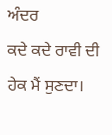ਅੰਦਰ
ਕਦੇ ਕਦੇ ਰਾਵੀ ਦੀ ਹੇਕ ਮੈਂ ਸੁਣਦਾ।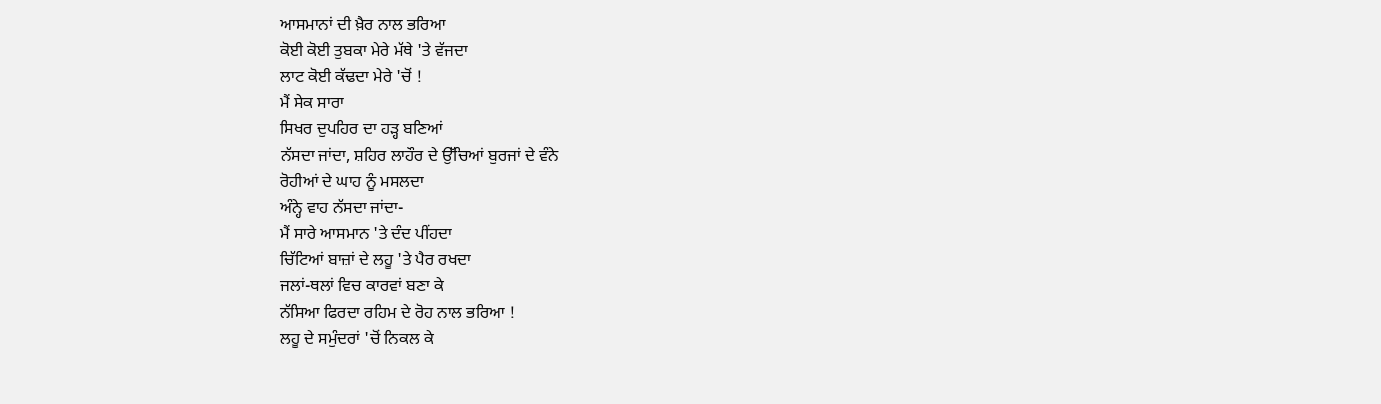ਆਸਮਾਨਾਂ ਦੀ ਖ਼ੈਰ ਨਾਲ ਭਰਿਆ
ਕੋਈ ਕੋਈ ਤੁਬਕਾ ਮੇਰੇ ਮੱਥੇ 'ਤੇ ਵੱਜਦਾ
ਲਾਟ ਕੋਈ ਕੱਢਦਾ ਮੇਰੇ 'ਚੋਂ !
ਮੈਂ ਸੇਕ ਸਾਰਾ
ਸਿਖਰ ਦੁਪਹਿਰ ਦਾ ਹੜ੍ਹ ਬਣਿਆਂ
ਨੱਸਦਾ ਜਾਂਦਾ, ਸ਼ਹਿਰ ਲਾਹੌਰ ਦੇ ਉੱਚਿਆਂ ਬੁਰਜਾਂ ਦੇ ਵੰਨੇ
ਰੋਹੀਆਂ ਦੇ ਘਾਹ ਨੂੰ ਮਸਲਦਾ
ਅੰਨ੍ਹੇ ਵਾਹ ਨੱਸਦਾ ਜਾਂਦਾ-
ਮੈਂ ਸਾਰੇ ਆਸਮਾਨ 'ਤੇ ਦੰਦ ਪੀਂਹਦਾ
ਚਿੱਟਿਆਂ ਬਾਜ਼ਾਂ ਦੇ ਲਹੂ 'ਤੇ ਪੈਰ ਰਖਦਾ
ਜਲਾਂ-ਥਲਾਂ ਵਿਚ ਕਾਰਵਾਂ ਬਣਾ ਕੇ
ਨੱਸਿਆ ਫਿਰਦਾ ਰਹਿਮ ਦੇ ਰੋਹ ਨਾਲ ਭਰਿਆ !
ਲਹੂ ਦੇ ਸਮੁੰਦਰਾਂ 'ਚੋਂ ਨਿਕਲ ਕੇ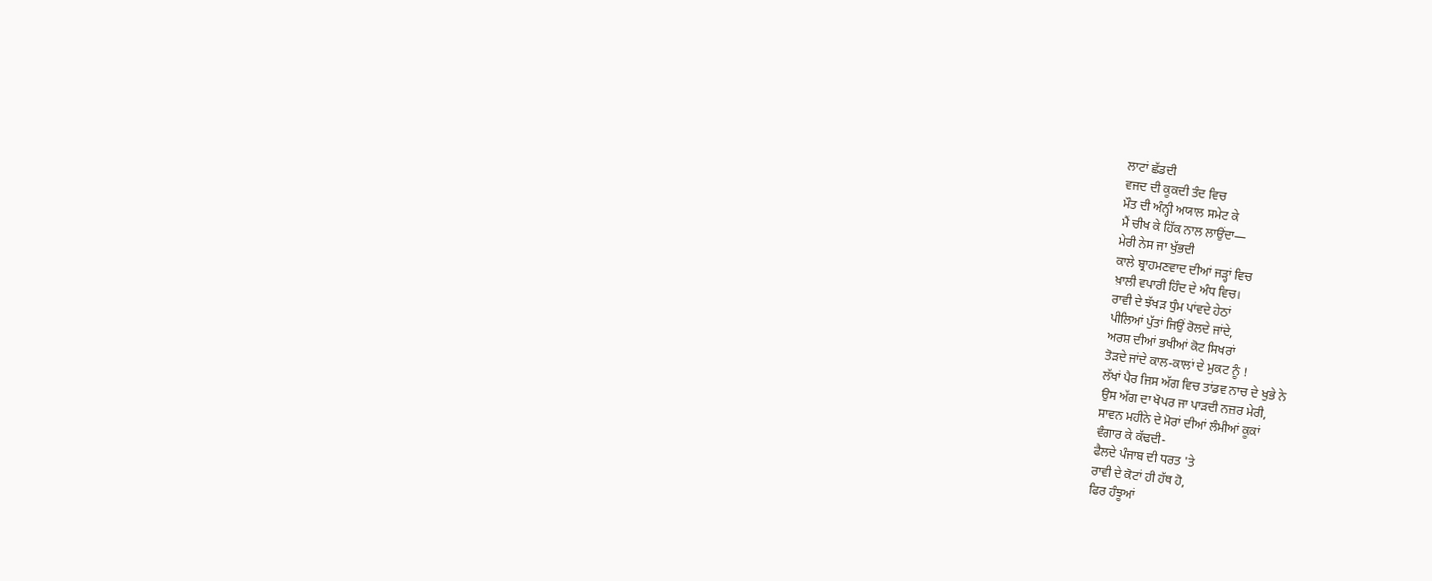ਲਾਟਾਂ ਛੱਡਦੀ
ਵਜਦ ਦੀ ਕੂਕਦੀ ਤੰਦ ਵਿਚ
ਮੌਤ ਦੀ ਅੰਨ੍ਹੀ ਅਯਾਲ ਸਮੇਟ ਕੇ
ਮੈਂ ਚੀਖ ਕੇ ਹਿੱਕ ਨਾਲ ਲਾਉਂਦਾ—
ਮੇਰੀ ਨੇਸ ਜਾ ਖੁੱਭਦੀ
ਕਾਲੇ ਬ੍ਰਾਹਮਣਵਾਦ ਦੀਆਂ ਜੜ੍ਹਾਂ ਵਿਚ
ਖ਼ਾਲੀ ਵਪਾਰੀ ਹਿੰਦ ਦੇ ਅੰਧ ਵਿਚ।
ਰਾਵੀ ਦੇ ਝੱਖੜ ਧੁੰਮ ਪਾਂਵਦੇ ਹੇਠਾਂ
ਪੀਲਿਆਂ ਪੁੱਤਾਂ ਜਿਉਂ ਰੋਲਦੇ ਜਾਂਦੇ,
ਅਰਸ਼ ਦੀਆਂ ਭਖੀਆਂ ਕੋਟ ਸਿਖਰਾਂ
ਤੋੜਦੇ ਜਾਂਦੇ ਕਾਲ-ਕਾਲਾਂ ਦੇ ਮੁਕਟ ਨੂੰ !
ਲੱਖਾਂ ਪੈਰ ਜਿਸ ਅੱਗ ਵਿਚ ਤਾਂਡਵ ਨਾਚ ਦੇ ਖੁਭੇ ਨੇ
ਉਸ ਅੱਗ ਦਾ ਖੋਪਰ ਜਾ ਪਾੜਦੀ ਨਜ਼ਰ ਮੇਰੀ,
ਸਾਵਨ ਮਹੀਨੇ ਦੇ ਮੋਰਾਂ ਦੀਆਂ ਲੰਮੀਆਂ ਕੂਕਾਂ
ਵੰਗਾਰ ਕੇ ਕੱਢਦੀ-
ਫੈਲਦੇ ਪੰਜਾਬ ਦੀ ਧਰਤ 'ਤੇ
ਰਾਵੀ ਦੇ ਕੋਟਾਂ ਹੀ ਹੱਥ ਹੋ,
ਫਿਰ ਹੰਝੂਆਂ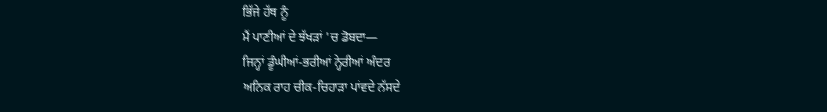ਭਿੱਜੇ ਹੱਥ ਨੂੰ
ਮੈਂ ਪਾਣੀਆਂ ਦੇ ਝੱਖੜਾਂ 'ਚ ਡੋਬਦਾ—
ਜਿਨ੍ਹਾਂ ਡੂੰਘੀਆਂ-ਭਰੀਆਂ ਨ੍ਹੇਰੀਆਂ ਅੰਦਰ
ਅਨਿਕ ਰਾਹ ਚੀਕ-ਚਿਹਾੜਾ ਪਾਂਵਦੇ ਨੱਸਦੇ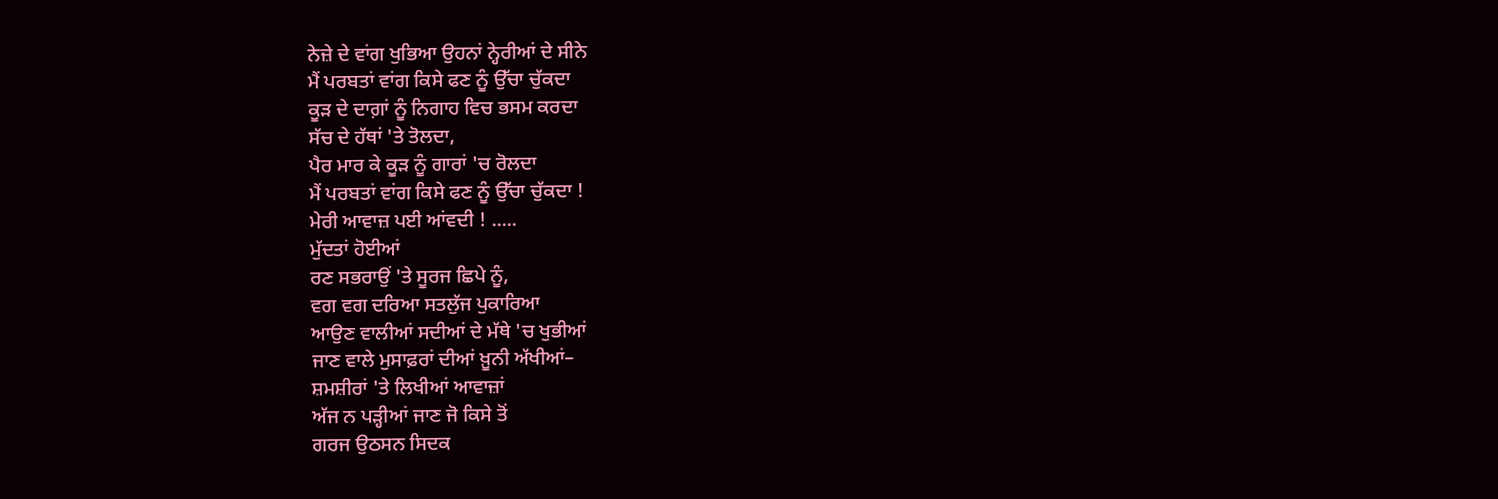ਨੇਜ਼ੇ ਦੇ ਵਾਂਗ ਖੁਭਿਆ ਉਹਨਾਂ ਨ੍ਹੇਰੀਆਂ ਦੇ ਸੀਨੇ
ਮੈਂ ਪਰਬਤਾਂ ਵਾਂਗ ਕਿਸੇ ਫਣ ਨੂੰ ਉੱਚਾ ਚੁੱਕਦਾ
ਕੂੜ ਦੇ ਦਾਗ਼ਾਂ ਨੂੰ ਨਿਗਾਹ ਵਿਚ ਭਸਮ ਕਰਦਾ
ਸੱਚ ਦੇ ਹੱਥਾਂ 'ਤੇ ਤੋਲਦਾ,
ਪੈਰ ਮਾਰ ਕੇ ਕੂੜ ਨੂੰ ਗਾਰਾਂ 'ਚ ਰੋਲਦਾ
ਮੈਂ ਪਰਬਤਾਂ ਵਾਂਗ ਕਿਸੇ ਫਣ ਨੂੰ ਉੱਚਾ ਚੁੱਕਦਾ !
ਮੇਰੀ ਆਵਾਜ਼ ਪਈ ਆਂਵਦੀ ! .....
ਮੁੱਦਤਾਂ ਹੋਈਆਂ
ਰਣ ਸਭਰਾਉਂ 'ਤੇ ਸੂਰਜ ਛਿਪੇ ਨੂੰ,
ਵਗ ਵਗ ਦਰਿਆ ਸਤਲੁੱਜ ਪੁਕਾਰਿਆ
ਆਉਣ ਵਾਲੀਆਂ ਸਦੀਆਂ ਦੇ ਮੱਥੇ 'ਚ ਖੁਭੀਆਂ
ਜਾਣ ਵਾਲੇ ਮੁਸਾਫ਼ਰਾਂ ਦੀਆਂ ਖ਼ੂਨੀ ਅੱਖੀਆਂ–
ਸ਼ਮਸ਼ੀਰਾਂ 'ਤੇ ਲਿਖੀਆਂ ਆਵਾਜ਼ਾਂ
ਅੱਜ ਨ ਪੜ੍ਹੀਆਂ ਜਾਣ ਜੋ ਕਿਸੇ ਤੋਂ
ਗਰਜ ਉਠਸਨ ਸਿਦਕ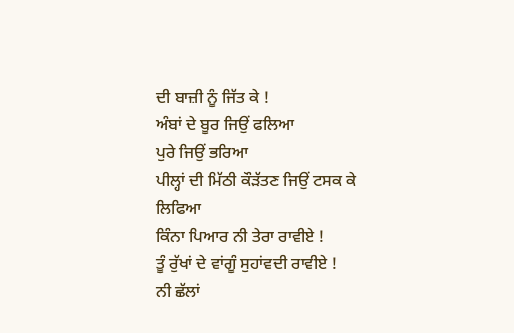ਦੀ ਬਾਜ਼ੀ ਨੂੰ ਜਿੱਤ ਕੇ !
ਅੰਬਾਂ ਦੇ ਬੂਰ ਜਿਉਂ ਫਲਿਆ
ਪੁਰੇ ਜਿਉਂ ਭਰਿਆ
ਪੀਲ੍ਹਾਂ ਦੀ ਮਿੱਠੀ ਕੌੜੱਤਣ ਜਿਉਂ ਟਸਕ ਕੇ ਲਿਫਿਆ
ਕਿੰਨਾ ਪਿਆਰ ਨੀ ਤੇਰਾ ਰਾਵੀਏ !
ਤੂੰ ਰੁੱਖਾਂ ਦੇ ਵਾਂਗੂੰ ਸੁਹਾਂਵਦੀ ਰਾਵੀਏ !
ਨੀ ਛੱਲਾਂ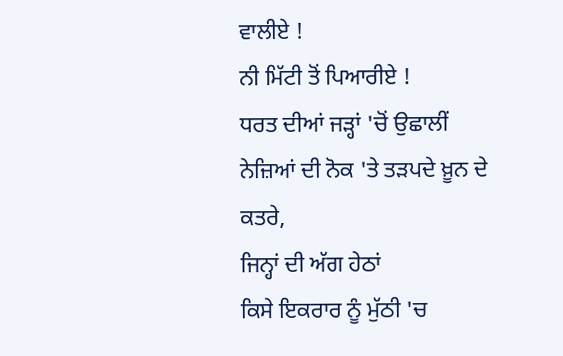ਵਾਲੀਏ !
ਨੀ ਮਿੱਟੀ ਤੋਂ ਪਿਆਰੀਏ !
ਧਰਤ ਦੀਆਂ ਜੜ੍ਹਾਂ 'ਚੋਂ ਉਛਾਲੀਂ
ਨੇਜ਼ਿਆਂ ਦੀ ਨੋਕ 'ਤੇ ਤੜਪਦੇ ਖ਼ੂਨ ਦੇ ਕਤਰੇ,
ਜਿਨ੍ਹਾਂ ਦੀ ਅੱਗ ਹੇਠਾਂ
ਕਿਸੇ ਇਕਰਾਰ ਨੂੰ ਮੁੱਠੀ 'ਚ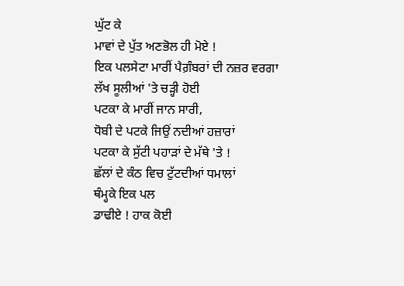ਘੁੱਟ ਕੇ
ਮਾਵਾਂ ਦੇ ਪੁੱਤ ਅਣਭੋਲ ਹੀ ਮੋਏ !
ਇਕ ਪਲਸੇਟਾ ਮਾਰੀਂ ਪੈਗ਼ੰਬਰਾਂ ਦੀ ਨਜ਼ਰ ਵਰਗਾ
ਲੱਖ ਸੂਲੀਆਂ 'ਤੇ ਚੜ੍ਹੀ ਹੋਈ
ਪਟਕਾ ਕੇ ਮਾਰੀਂ ਜਾਨ ਸਾਰੀ,
ਧੋਬੀ ਦੇ ਪਟਕੇ ਜਿਉਂ ਨਦੀਆਂ ਹਜ਼ਾਰਾਂ
ਪਟਕਾ ਕੇ ਸੁੱਟੀ ਪਹਾੜਾਂ ਦੇ ਮੱਥੇ 'ਤੇ !
ਛੱਲਾਂ ਦੇ ਕੰਠ ਵਿਚ ਟੁੱਟਦੀਆਂ ਧਮਾਲਾਂ
ਥੰਮ੍ਹਕੇ ਇਕ ਪਲ
ਡਾਢੀਏ ! ਹਾਕ ਕੋਈ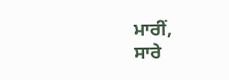ਮਾਰੀਂ,
ਸਾਰੇ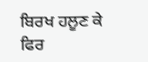ਬਿਰਖ ਹਲੂਣ ਕੇ
ਫਿਰ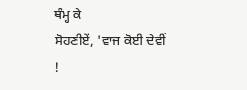ਥੰਮ੍ਹ ਕੇ
ਸੋਹਣੀਏਂ, 'ਵਾਜ ਕੋਈ ਦੇਵੀਂ !